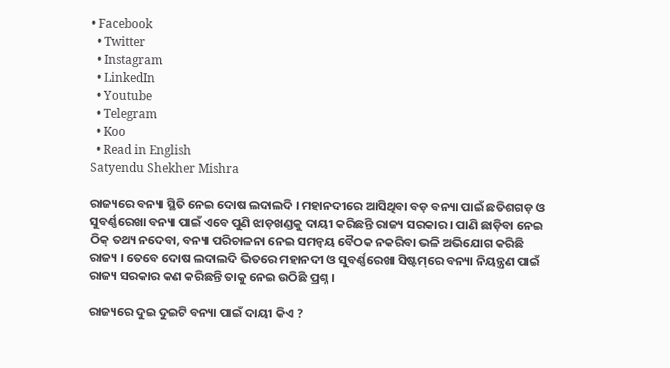• Facebook
  • Twitter
  • Instagram
  • LinkedIn
  • Youtube
  • Telegram
  • Koo
  • Read in English
Satyendu Shekher Mishra

ରାଜ୍ୟରେ ବନ୍ୟା ସ୍ଥିତି ନେଇ ଦୋଷ ଲଦାଲଦି । ମହାନଦୀରେ ଆସିଥିବା ବଡ଼ ବନ୍ୟା ପାଇଁ ଛତିଶଗଡ଼ ଓ ସୁବର୍ଣ୍ଣରେଖା ବନ୍ୟା ପାଇଁ ଏବେ ପୁଣି ଝାଡ଼ଖଣ୍ଡକୁ ଦାୟୀ କରିଛନ୍ତି ରାଜ୍ୟ ସରକାର । ପାଣି ଛାଡ଼ିବା ନେଇ ଠିକ୍ ତଥ୍ୟ ନଦେବା, ବନ୍ୟା ପରିଚାଳନା ନେଇ ସମନ୍ୱୟ ବୈଠକ ନକରିବା ଭଳି ଅଭିଯୋଗ କରିଛି ରାଜ୍ୟ । ତେବେ ଦୋଷ ଲଦାଲଦି ଭିତରେ ମହାନଦୀ ଓ ସୁବର୍ଣ୍ଣରେଖା ସିଷ୍ଟମ୍‌ରେ ବନ୍ୟା ନିୟନ୍ତ୍ରଣ ପାଇଁ ରାଜ୍ୟ ସରକାର କଣ କରିଛନ୍ତି ତାକୁ ନେଇ ଉଠିଛି ପ୍ରଶ୍ନ ।

ରାଜ୍ୟରେ ଦୁଇ ଦୁଇଟି ବନ୍ୟା ପାଇଁ ଦାୟୀ କିଏ ?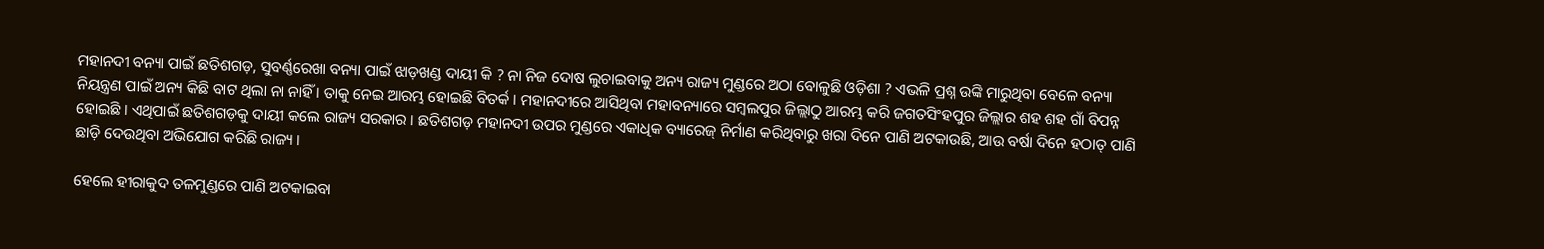ମହାନଦୀ ବନ୍ୟା ପାଇଁ ଛତିଶଗଡ଼, ସୁବର୍ଣ୍ଣରେଖା ବନ୍ୟା ପାଇଁ ଝାଡ଼ଖଣ୍ଡ ଦାୟୀ କି ? ନା ନିଜ ଦୋଷ ଲୁଚାଇବାକୁ ଅନ୍ୟ ରାଜ୍ୟ ମୁଣ୍ଡରେ ଅଠା ବୋଳୁଛି ଓଡ଼ିଶା ? ଏଭଳି ପ୍ରଶ୍ନ ଉଙ୍କି ମାରୁଥିବା ବେଳେ ବନ୍ୟା ନିୟନ୍ତ୍ରଣ ପାଇଁ ଅନ୍ୟ କିଛି ବାଟ ଥିଲା ନା ନାହିଁ । ତାକୁ ନେଇ ଆରମ୍ଭ ହୋଇଛି ବିତର୍କ । ମହାନଦୀରେ ଆସିଥିବା ମହାବନ୍ୟାରେ ସମ୍ବଲପୁର ଜିଲ୍ଲାଠୁ ଆରମ୍ଭ କରି ଜଗତସିଂହପୁର ଜିଲ୍ଲାର ଶହ ଶହ ଗାଁ ବିପନ୍ନ ହୋଇଛି । ଏଥିପାଇଁ ଛତିଶଗଡ଼କୁ ଦାୟୀ କଲେ ରାଜ୍ୟ ସରକାର । ଛତିଶଗଡ଼ ମହାନଦୀ ଉପର ମୁଣ୍ଡରେ ଏକାଧିକ ବ୍ୟାରେଜ୍ ନିର୍ମାଣ କରିଥିବାରୁ ଖରା ଦିନେ ପାଣି ଅଟକାଉଛି, ଆଉ ବର୍ଷା ଦିନେ ହଠାତ୍ ପାଣି ଛାଡ଼ି ଦେଉଥିବା ଅଭିଯୋଗ କରିଛି ରାଜ୍ୟ ।

ହେଲେ ହୀରାକୁଦ ତଳମୁଣ୍ଡରେ ପାଣି ଅଟକାଇବା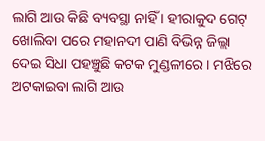ଲାଗି ଆଉ କିଛି ବ୍ୟବସ୍ଥା ନାହିଁ । ହୀରାକୁଦ ଗେଟ୍ ଖୋଲିବା ପରେ ମହାନଦୀ ପାଣି ବିଭିନ୍ନ ଜିଲ୍ଲା ଦେଇ ସିଧା ପହଞ୍ଚୁଛି କଟକ ମୁଣ୍ଡଳୀରେ । ମଝିରେ ଅଟକାଇବା ଲାଗି ଆଉ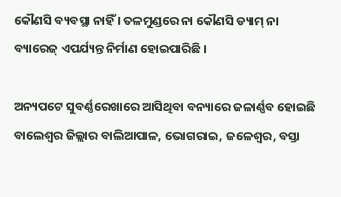କୌଣସି ବ୍ୟବସ୍ଥା ନାହିଁ । ତଳମୁଣ୍ଡରେ ନା କୌଣସି ଡ୍ୟାମ୍ ନା ବ୍ୟାରେଜ୍ ଏପର୍ଯ୍ୟନ୍ତ ନିର୍ମାଣ ହୋଇପାରିଛି ।

ଅନ୍ୟପଟେ ସୁବର୍ଣ୍ଣରେଖାରେ ଆସିଥିବା ବନ୍ୟାରେ ଜଳାର୍ଣ୍ଣବ ହୋଇଛି ବାଲେଶ୍ୱର ଜିଲ୍ଲାର ବାଲିଆପାଳ, ଭୋଗରାଇ, ଜଳେଶ୍ୱର, ବସ୍ତା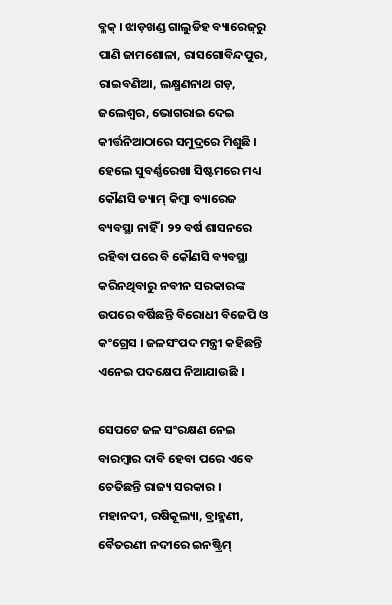ବ୍ଳକ୍ । ଝାଡ଼ଖଣ୍ଡ ଗାଲୁଡିହ ବ୍ୟାରେଜ୍‌ରୁ ପାଣି ଜାମଶୋଳା, ରାସଗୋବିନ୍ଦପୁର, ରାଇବଣିଆ, ଲକ୍ଷ୍ମଣନାଥ ଗଡ଼, ଜଲେଶ୍ୱର, ଭୋଗରାଇ ଦେଇ କୀର୍ତ୍ତନିଆଠାରେ ସମୁଦ୍ରରେ ମିଶୁଛି । ହେଲେ ସୁବର୍ଣ୍ଣରେଖା ସିଷ୍ଟମରେ ମଧ୍ୟ କୌଣସି ଡ୍ୟାମ୍ କିମ୍ବା ବ୍ୟାରେଜ ବ୍ୟବସ୍ଥା ନାହିଁ । ୨୨ ବର୍ଷ ଶାସନରେ ରହିବା ପରେ ବି କୌଣସି ବ୍ୟବସ୍ଥା କରିନଥିବାରୁ ନବୀନ ସରକାରଙ୍କ ଉପରେ ବର୍ଷିଛନ୍ତି ବିରୋଧୀ ବିଜେପି ଓ କଂଗ୍ରେସ । ଜଳସଂପଦ ମନ୍ତ୍ରୀ କହିଛନ୍ତି ଏନେଇ ପଦକ୍ଷେପ ନିଆଯାଉଛି ।

ସେପଟେ ଜଳ ସଂରକ୍ଷଣ ନେଇ ବାରମ୍ବାର ଦାବି ହେବା ପରେ ଏବେ ଚେତିଛନ୍ତି ରାଜ୍ୟ ସରକାର । ମହାନଦୀ, ରଷିକୂଲ୍ୟା, ବ୍ରାହ୍ମଣୀ, ବୈତରଣୀ ନଦୀରେ ଇନଷ୍ଟ୍ରିମ୍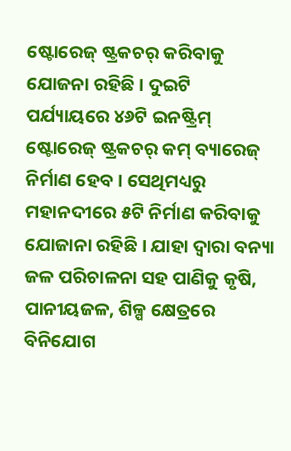ଷ୍ଟୋରେଜ୍ ଷ୍ଟ୍ରକଚର୍ କରିବାକୁ ଯୋଜନା ରହିଛି । ଦୁଇଟି ପର୍ଯ୍ୟାୟରେ ୪୬ଟି ଇନଷ୍ଟ୍ରିମ୍ ଷ୍ଟୋରେଜ୍ ଷ୍ଟ୍ରକଚର୍ କମ୍ ବ୍ୟାରେଜ୍ ନିର୍ମାଣ ହେବ । ସେଥିମଧ୍ୟରୁ ମହାନଦୀରେ ୫ଟି ନିର୍ମାଣ କରିବାକୁ ଯୋଜାନା ରହିଛି । ଯାହା ଦ୍ୱାରା ବନ୍ୟା ଜଳ ପରିଚାଳନା ସହ ପାଣିକୁ କୃଷି, ପାନୀୟଜଳ, ଶିଳ୍ପ କ୍ଷେତ୍ରରେ ବିନିଯୋଗ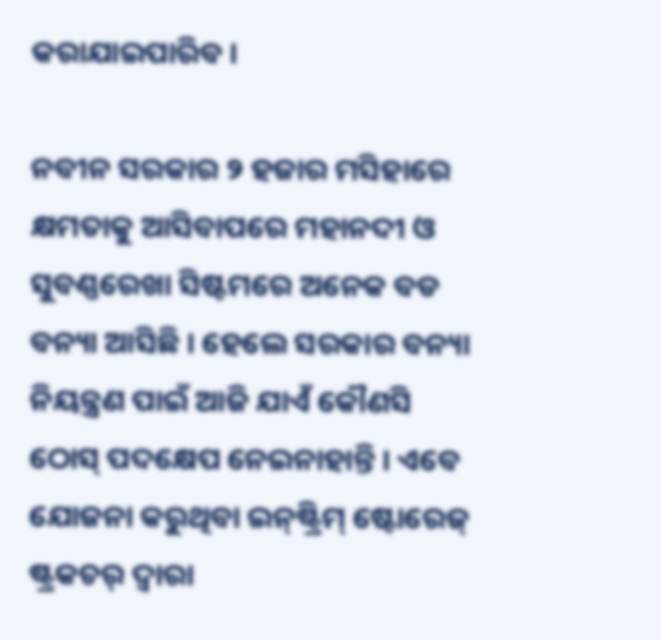କରାଯାଇପାରିବ ।

ନବୀନ ସରକାର ୨ ହଜାର ମସିହାରେ କ୍ଷମତାକୁ ଆସିବାପରେ ମହାନଦୀ ଓ ସୁବଣ୍ଣରେଖା ସିଷ୍ଟମରେ ଅନେକ ବଡ ବନ୍ୟା ଆସିଛି । ହେଲେ ସରକାର ବନ୍ୟା ନିୟନ୍ତ୍ରଣ ପାଇଁ ଆଜି ଯାଏଁ କୌଣସି ଠୋସ୍ ପଦକ୍ଷେପ ନେଇନାହାନ୍ତି । ଏବେ ଯୋଜନା କରୁଥିବା ଇନ୍‌ଷ୍ଟ୍ରିମ୍ ଷ୍ଟୋରେଜ୍ ଷ୍ଟ୍ରକଚର୍ ଦ୍ୱାରା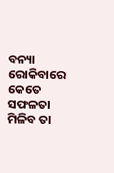ବନ୍ୟା ରୋକିବାରେ କେତେ ସଫଳତା ମିଳିବ ତା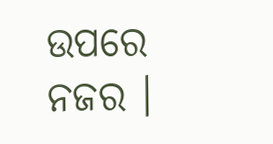ଉପରେ ନଜର ।